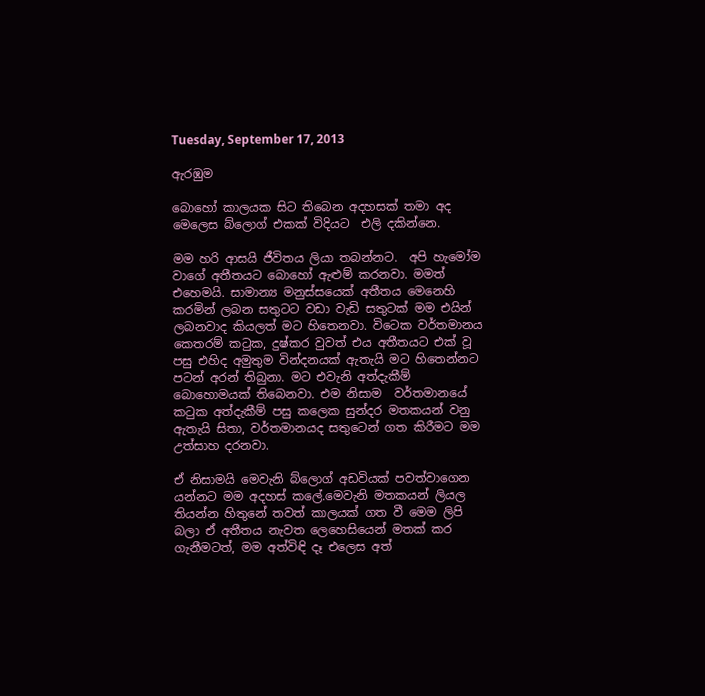Tuesday, September 17, 2013

ඇරඹුම

බොහෝ කාලයක සිට තිබෙන අදහසක් තමා අද මෙලෙස බ්ලොග් එකක් විදියට  එලි දකින්නෙ.

මම හරි ආසයි ජීවිතය ලියා තබන්නට.  අපි හැමෝම වාගේ අතීතයට බොහෝ ඇළුම් කරනවා. මමත් එහෙමයි. සාමාන්‍ය මනුස්සයෙක් අතීතය මෙනෙහි කරමින් ලබන සතුටට වඩා වැඩි සතුටක් මම එයින් ලබනවාද කියලත් මට හිතෙනවා. විටෙක වර්තමානය කෙතරම් කටුක, දුෂ්කර වුවත් එය අතීතයට එක් වූ පසු එහිද අමුතුම වින්දනයක් ඇතැයි මට හිතෙන්නට පටන් අරන් තිබුනා. මට එවැනි අත්දැකීම් බොහොමයක් තිබෙනවා. එම නිසාම  වර්තමානයේ කටුක අත්දැකීම් පසු කලෙක සුන්දර මතකයන් වනු ඇතැයි සිතා, වර්තමානයද සතුටෙන් ගත කිරීමට මම උත්සාහ දරනවා.

ඒ නිසාමයි මෙවැනි බ්ලොග් අඩවියක් පවත්වාගෙන යන්නට මම අදහස් කලේ.මෙවැනි මතකයන් ලියල තියන්න හිතුනේ තවත් කාලයක් ගත වී මෙම ලිපි බලා ඒ අතීතය නැවත ලෙහෙසියෙන් මතක් කර ගැනීමටත්, මම අත්විඳි දෑ එලෙස අත්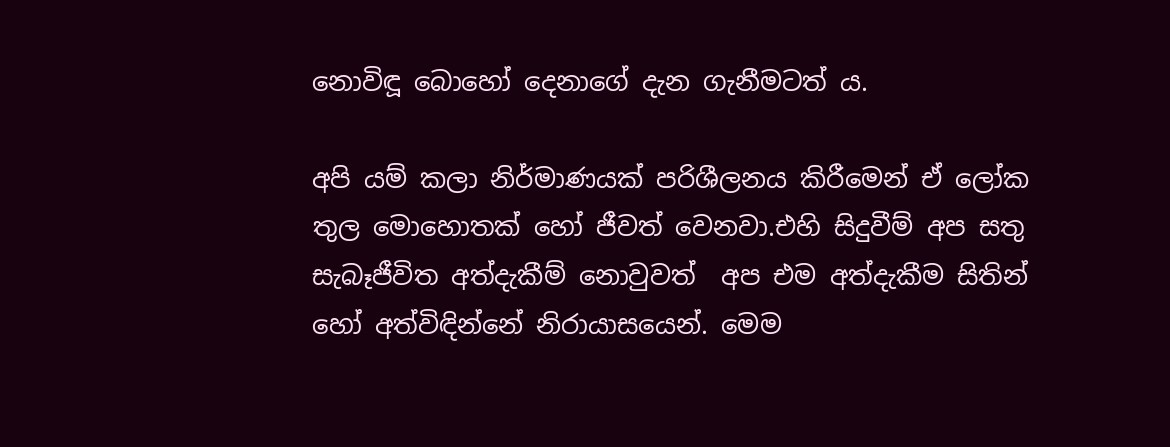නොවිඳූ බොහෝ දෙනාගේ දැන ගැනීමටත් ය.

අපි යම් කලා නිර්මාණයක් පරිශීලනය කිරීමෙන් ඒ ලෝක තුල මොහොතක් හෝ ජීවත් වෙනවා.එහි සිදුවීම් අප සතු සැබෑජීවිත අත්දැකීම් නොවුවත්  අප එම අත්දැකීම සිතින් හෝ අත්විඳින්නේ නිරායාසයෙන්. මෙම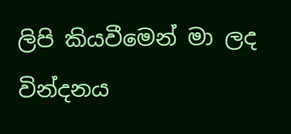ලිපි කියවීමෙන් මා ලද වින්දනය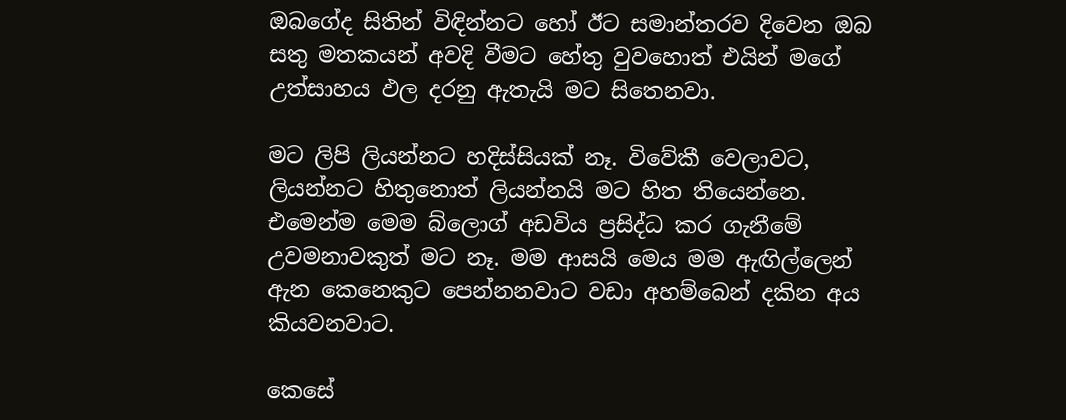ඔබගේද සිතින් විඳින්නට හෝ ඊට සමාන්තරව දිවෙන ඔබ සතු මතකයන් අවදි වීමට හේතු වුවහොත් එයින් මගේ උත්සාහය ඵල දරනු ඇතැයි මට සිතෙනවා.

මට ලිපි ලියන්නට හදිස්සියක් නෑ. විවේකී වෙලාවට, ලියන්නට හිතුනොත් ලියන්නයි මට හිත තියෙන්නෙ. එමෙන්ම මෙම බ්ලොග් අඩවිය ප්‍රසිද්ධ කර ගැනීමේ උවමනාවකුත් මට නෑ. මම ආසයි මෙය මම ඇඟිල්ලෙන් ඇන කෙනෙකුට පෙන්නනවාට වඩා අහම්බෙන් දකින අය කියවනවාට.

කෙසේ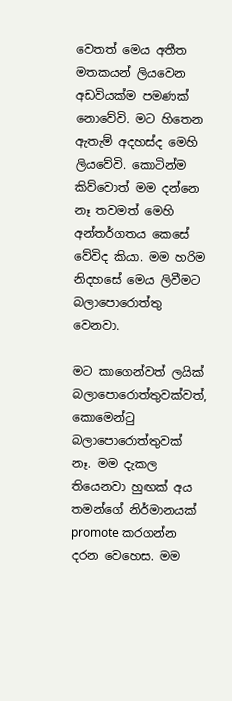වෙතත් මෙය අතීත මතකයන් ලියවෙන අඩවියක්ම පමණක් නොවේවි. මට හිතෙන ඇතැම් අදහස්ද මෙහි ලියවේවි. කොටින්ම කිව්වොත් මම දන්නෙ නෑ තවමත් මෙහි අන්තර්ගතය කෙසේ වේවිද කියා. මම හරිම නිදහසේ මෙය ලිවීමට බලාපොරොත්තු වෙනවා.

මට කාගෙන්වත් ලයික්  බලාපොරොත්තුවක්වත්, කොමෙන්ටු බලාපොරොත්තුවක් නෑ. මම දැකල තියෙනවා හුඟක් අය තමන්ගේ නිර්මානයක් promote කරගන්න දරන වෙහෙස. මම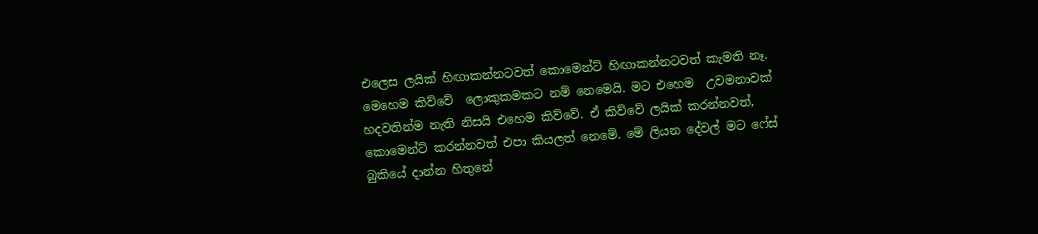එලෙස ලයික් හිඟාකන්නටවත් කොමෙන්ට් හිඟාකන්නටවත් කැමති නෑ. මෙහෙම කිව්වේ  ලොකුකමකට නම් නෙමෙයි. මට එහෙම  උවමනාවක් හදවතින්ම නැති නිසයි එහෙම කිව්වේ. ඒ කිව්වේ ලයික් කරන්නවත්, කොමෙන්ට් කරන්නවත් එපා කියලත් නෙමේ. මේ ලියන දේවල් මට ෆේස් බුකියේ දාන්න හිතුනේ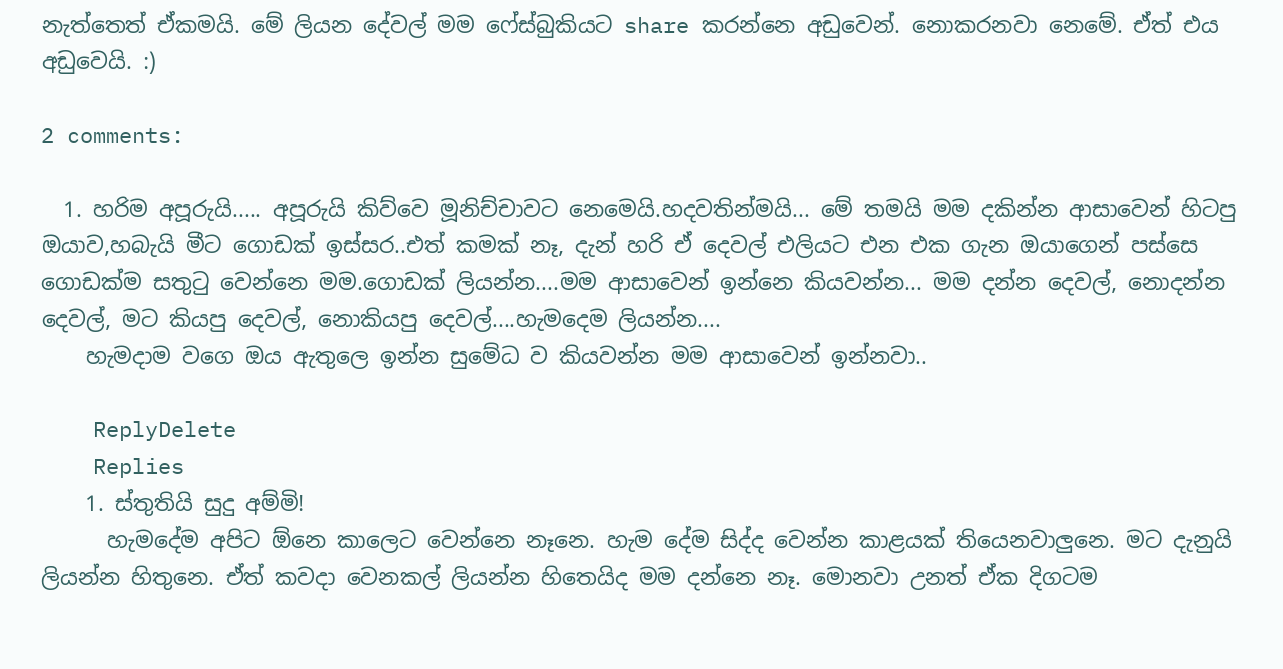නැත්තෙත් ඒකමයි. මේ ලියන දේවල් මම ෆේස්බුකියට share කරන්නෙ අඩුවෙන්. නොකරනවා නෙමේ. ඒත් එය අඩුවෙයි. :)

2 comments:

  1. හරිම අපූරුයි..... අපූරුයි කිව්වෙ මූනිච්චාවට නෙමෙයි.හදවතින්මයි... මේ තමයි මම දකින්න ආසාවෙන් හිටපු ඔයාව,හබැයි මීට ගොඩක් ඉස්සර..එත් කමක් නෑ, දැන් හරි ඒ දෙවල් එලියට එන එක ගැන ඔයාගෙන් පස්සෙ ගොඩක්ම සතුටු වෙන්නෙ මම.ගොඩක් ලියන්න....මම ආසාවෙන් ඉන්නෙ කියවන්න... මම දන්න දෙවල්, නොදන්න දෙවල්, මට කියපු දෙවල්, නොකියපු දෙවල්....හැමදෙම ලියන්න....
    හැමදාම වගෙ ඔය ඇතුලෙ ඉන්න සුමේධ ව කියවන්න මම ආසාවෙන් ඉන්නවා..

    ReplyDelete
    Replies
    1. ස්තුතියි සුදු අම්මි!
      හැමදේම අපිට ඕනෙ කාලෙට වෙන්නෙ නෑනෙ. හැම දේම සිද්ද වෙන්න කාළයක් තියෙනවාලුනෙ. මට දැනුයි ලියන්න හිතුනෙ. ඒත් කවදා වෙනකල් ලියන්න හිතෙයිද මම දන්නෙ නෑ. මොනවා උනත් ඒක දිගටම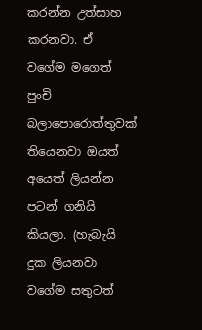කරන්න උත්සාහ කරනවා. ඒ වගේම මගෙත් පුංචි බලාපොරොත්තුවක් තියෙනවා ඔයත් අයෙත් ලියන්න පටන් ගනියි කියලා. (හැබැයි දුක ලියනවා වගේම සතුටත්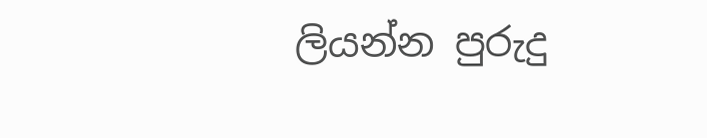ලියන්න පුරුදු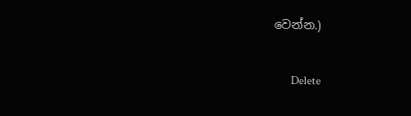වෙන්න.)

      Delete